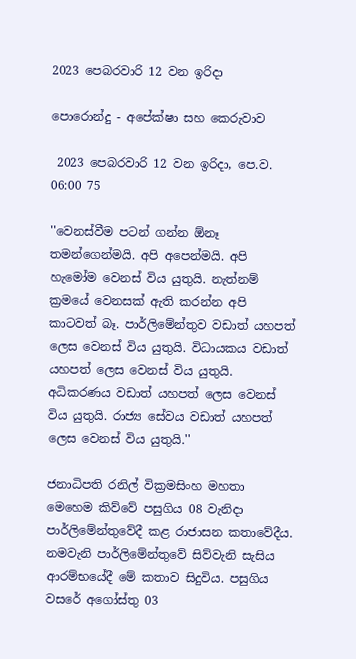2023 පෙබරවාරි 12 වන ඉරිදා

පොරොන්දු - අපේක්ෂා සහ කෙරුවාව

 2023 පෙබරවාරි 12 වන ඉරිදා, පෙ.ව. 06:00 75

''වෙනස්වීම පටන් ගන්න ඕනෑ තමන්ගෙන්මයි. අපි අපෙන්මයි. අපි හැමෝම වෙනස් විය යුතුයි. නැත්නම් ක්‍රමයේ වෙනසක් ඇති කරන්න අපි කාටවත් බෑ. පාර්ලිමේන්තුව වඩාත් යහපත් ලෙස වෙනස් විය යුතුයි. විධායකය වඩාත් යහපත් ලෙස වෙනස් විය යුතුයි. අධිකරණය වඩාත් යහපත් ලෙස වෙනස් විය යුතුයි. රාජ්‍ය සේවය වඩාත් යහපත් ලෙස වෙනස් විය යුතුයි.''

ජනාධිපති රනිල් වික්‍රමසිංහ මහතා මෙහෙම කිව්වේ පසුගිය 08 වැනිදා පාර්ලිමේන්තුවේදී කළ රාජාසන කතාවේදීය. නමවැනි පාර්ලිමේන්තුවේ සිව්වැනි සැසිය ආරම්භයේදී මේ කතාව සිදුවිය. පසුගිය වසරේ අගෝස්තු 03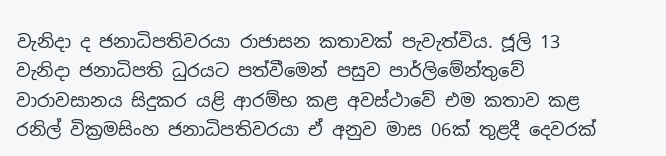වැනිදා ද ජනාධිපතිවරයා රාජාසන කතාවක් පැවැත්විය. ජූලි 13 වැනිදා ජනාධිපති ධුරයට පත්වීමෙන් පසුව පාර්ලිමේන්තුවේ වාරාවසානය සිදුකර යළි ආරම්භ කළ අවස්ථාවේ එම කතාව කළ රනිල් වික්‍රමසිංහ ජනාධිපතිවරයා ඒ අනුව මාස 06ක් තුළදී දෙවරක්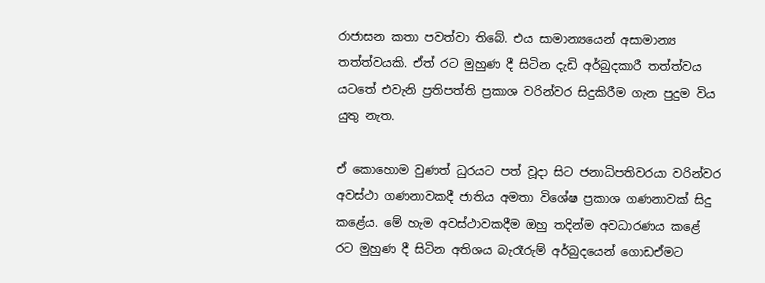රාජාසන කතා පවත්වා තිබේ. එය සාමාන්‍යයෙන් අසාමාන්‍ය තත්ත්වයකි. ඒත් රට මුහුණ දී සිටින දැඩි අර්බුදකාරී තත්ත්වය යටතේ එවැනි ප්‍රතිපත්ති ප්‍රකාශ වරින්වර සිදුකිරීම ගැන පුදුම විය යුතු නැත.

ඒ කොහොම වුණත් ධුරයට පත් වූදා සිට ජනාධිපතිවරයා වරින්වර අවස්ථා ගණනාවකදී ජාතිය අමතා විශේෂ ප්‍රකාශ ගණනාවක් සිදු කළේය. මේ හැම අවස්ථාවකදීම ඔහු තදින්ම අවධාරණය කළේ රට මුහුණ දී සිටින අතිශය බැරෑරුම් අර්බුදයෙන් ගොඩඒමට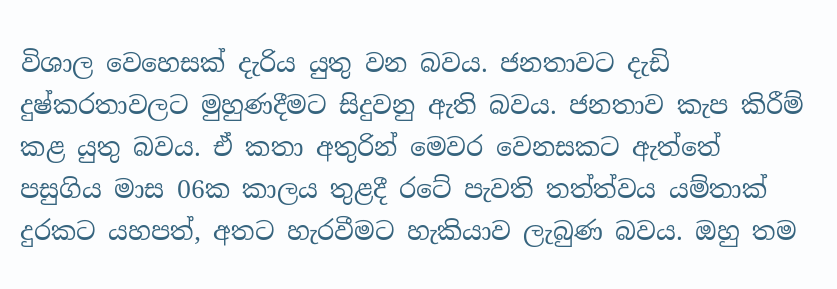විශාල වෙහෙසක් දැරිය යුතු වන බවය. ජනතාවට දැඩි දුෂ්කරතාවලට මුහුණදීමට සිදුවනු ඇති බවය. ජනතාව කැප කිරීම් කළ යුතු බවය. ඒ කතා අතුරින් මෙවර වෙනසකට ඇත්තේ පසුගිය මාස 06ක කාලය තුළදී රටේ පැවති තත්ත්වය යම්තාක් දුරකට යහපත්, අතට හැරවීමට හැකියාව ලැබුණ බවය. ඔහු තම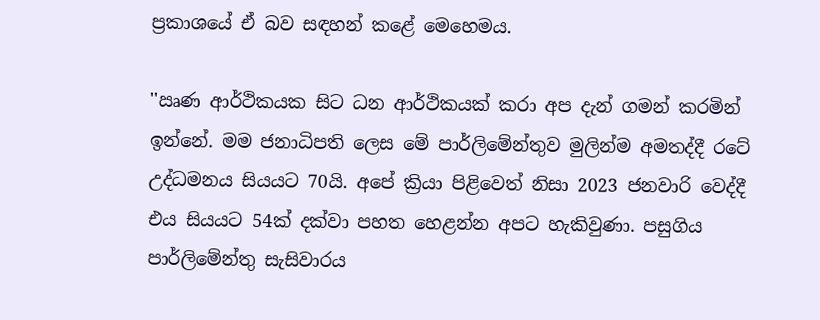ප්‍රකාශයේ ඒ බව සඳහන් කළේ මෙහෙමය.

''ඍණ ආර්ථිකයක සිට ධන ආර්ථිකයක් කරා අප දැන් ගමන් කරමින් ඉන්නේ. මම ජනාධිපති ලෙස මේ පාර්ලිමේන්තුව මුලින්ම අමතද්දී රටේ උද්ධමනය සියයට 70යි. අපේ ක්‍රියා පිළිවෙත් නිසා 2023 ජනවාරි වෙද්දී එය සියයට 54ක් දක්වා පහත හෙළන්න අපට හැකිවුණා. පසුගිය පාර්ලිමේන්තු සැසිවාරය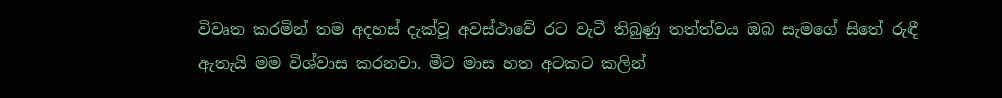විවෘත කරමින් තම අදහස් දැක්වූ අවස්ථාවේ රට වැටී තිබුණු තත්ත්වය ඔබ සැමගේ සිතේ රුඳී ඇතැයි මම විශ්වාස කරනවා. මීට මාස හත අටකට කලින්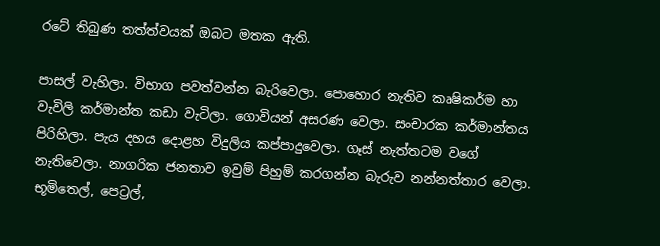රටේ තිබුණ තත්ත්වයක් ඔබට මතක ඇති.

පාසල් වැහිලා. විභාග පවත්වන්න බැරිවෙලා. පොහොර නැතිව කෘෂිකර්ම හා වැවිලි කර්මාන්ත කඩා වැටිලා. ගොවියන් අසරණ වෙලා. සංචාරක කර්මාන්තය පිරිහිලා. පැය දහය දොළහ විදුලිය කප්පාදුවෙලා. ගෑස් නැත්තටම වගේ නැතිවෙලා. නාගරික ජනතාව ඉවුම් පිහුම් කරගන්න බැරුව නන්නත්තාර වෙලා. භූමිතෙල්, පෙට්‍රල්,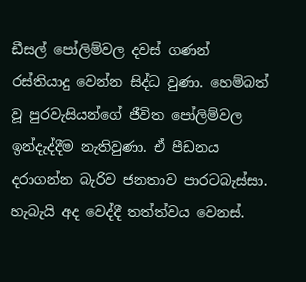ඩීසල් පෝලිම්වල දවස් ගණන් රස්තියාදු වෙන්න සිද්ධ වුණා. හෙම්බත් වූ පුරවැසියන්ගේ ජීවිත පෝලිම්වල ඉන්දැද්දීම නැතිවුණා. ඒ පීඩනය දරාගන්න බැරිව ජනතාව පාරටබැස්සා. හැබැයි අද වෙද්දී තත්ත්වය වෙනස්.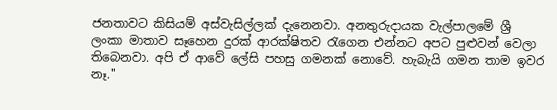ජනතාවට කිසියම් අස්වැසිල්ලක් දැනෙනවා. අනතුරුදායක වැල්පාලමේ ශ්‍රී ලංකා මාතාව සෑහෙන දුරක් ආරක්ෂිතව රැගෙන එන්නට අපට පුළුවන් වෙලා තිබෙනවා. අපි ඒ ආවේ ලේසි පහසු ගමනක් නොවේ. හැබැයි ගමන තාම ඉවර නෑ.''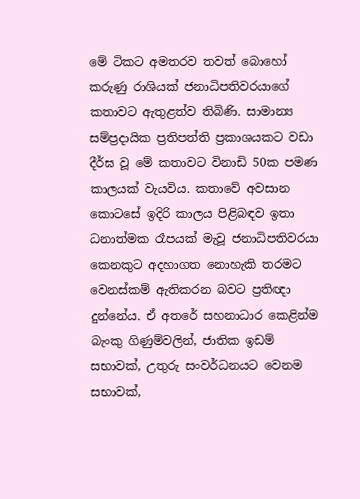මේ ටිකට අමතරව තවත් බොහෝ කරුණු රාශියක් ජනාධිපතිවරයාගේ කතාවට ඇතුළත්ව තිබිණි. සාමාන්‍ය සම්ප්‍රදායික ප්‍රතිපත්ති ප්‍රකාශයකට වඩා දීර්ඝ වූ මේ කතාවට විනාඩි 50ක පමණ කාලයක් වැයවිය. කතාවේ අවසාන කොටසේ ඉදිරි කාලය පිළිබඳව ඉතා ධනාත්මක රෑපයක් මැවූ ජනාධිපතිවරයා කෙනකුට අදහාගත නොහැකි තරමට වෙනස්කම් ඇතිකරන බවට ප්‍රතිඥා දුන්නේය. ඒ අතරේ සහනාධාර කෙළින්ම බැංකු ගිණුම්වලින්, ජාතික ඉඩම් සභාවක්, උතුරු සංවර්ධනයට වෙනම සභාවක්,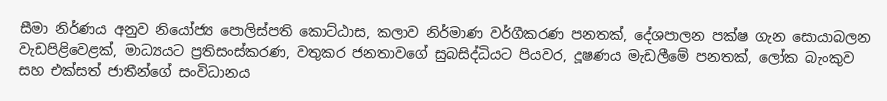සීමා නිර්ණය අනුව නියෝජ්‍ය පොලිස්පති කොට්ඨාස, කලාව නිර්මාණ වර්ගීකරණ පනතක්, දේශපාලන පක්ෂ ගැන සොයාබලන වැඩපිළිවෙළක්, මාධ්‍යයට ප්‍රතිසංස්කරණ, වතුකර ජනතාවගේ සුබසිද්ධියට පියවර, දූෂණය මැඩලීමේ පනතක්, ලෝක බැංකුව සහ එක්සත් ජාතීන්ගේ සංවිධානය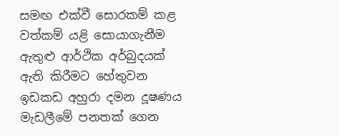සමඟ එක්වී සොරකම් කළ වත්කම් යළි සොයාගැනීම ඇතුළු ආර්ථික අර්බුදයක් ඇති කිරීමට හේතුවන ඉඩකඩ අහුරා දමන දූෂණය මැඩලීමේ පනතක් ගෙන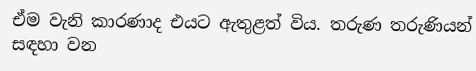ඒම වැනි කාරණාද එයට ඇතුළත් විය. තරුණ තරුණියන් සඳහා වන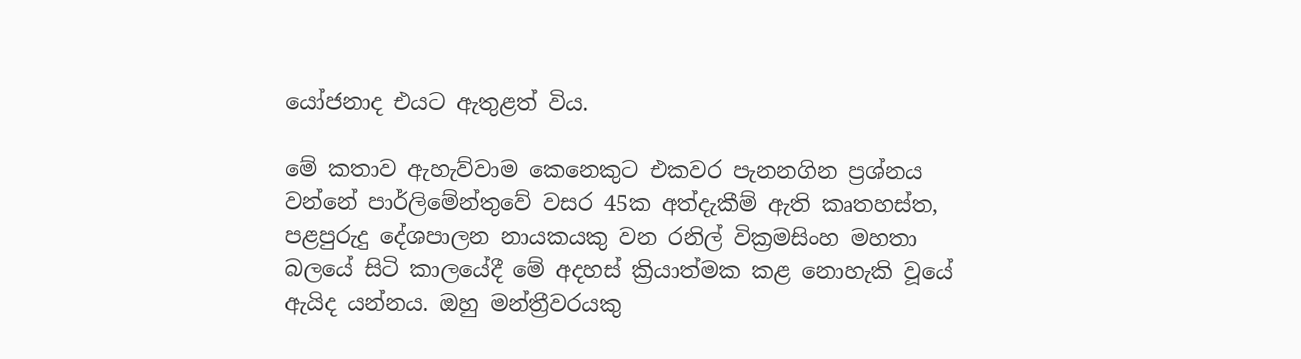යෝජනාද එයට ඇතුළත් විය.

මේ කතාව ඇහැව්වාම කෙනෙකුට එකවර පැනනගින ප්‍රශ්නය වන්නේ පාර්ලිමේන්තුවේ වසර 45ක අත්දැකීම් ඇති කෘතහස්ත,  පළපුරුදු දේශපාලන නායකයකු වන රනිල් වික්‍රමසිංහ මහතා බලයේ සිටි කාලයේදී මේ අදහස් ක්‍රියාත්මක කළ නොහැකි වූයේ ඇයිද යන්නය. ඔහු මන්ත්‍රීවරයකු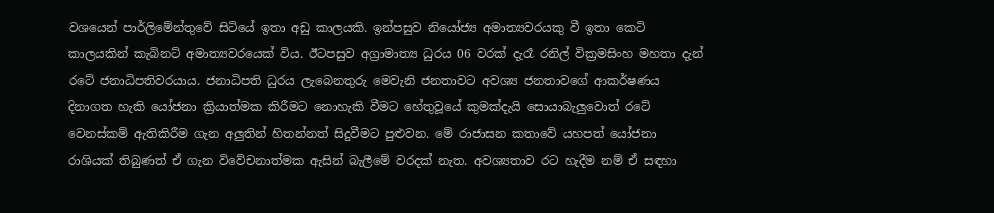වශයෙන් පාර්ලිමේන්තුවේ සිටියේ ඉතා අඩු කාලයකි. ඉන්පසුව නියෝජ්‍ය අමාත්‍යවරයකු වී ඉතා කෙටි කාලයකින් කැබිනට් අමාත්‍යවරයෙක් විය. ඊටපසුව අග්‍රාමාත්‍ය ධුරය 06 වරක් දැරෑ රනිල් වික්‍රමසිංහ මහතා දැන් රටේ ජනාධිපතිවරයාය. ජනාධිපති ධුරය ලැබෙනතුරු මෙවැනි ජනතාවට අවශ්‍ය ජනතාවගේ ආකර්ෂණය දිනාගත හැකි යෝජනා ක්‍රියාත්මක කිරීමට නොහැකි වීමට හේතුවූයේ කුමක්දැයි සොයාබැලුවොත් රටේ වෙනස්කම් ඇතිකිරීම ගැන අලුතින් හිතන්නත් සිදුවීමට පුළුවන. මේ රාජාසන කතාවේ යහපත් යෝජනා රාශියක් තිබුණත් ඒ ගැන විවේචනාත්මක ඇසින් බැලීමේ වරදක් නැත. අවශ්‍යතාව රට හැදීම නම් ඒ සඳහා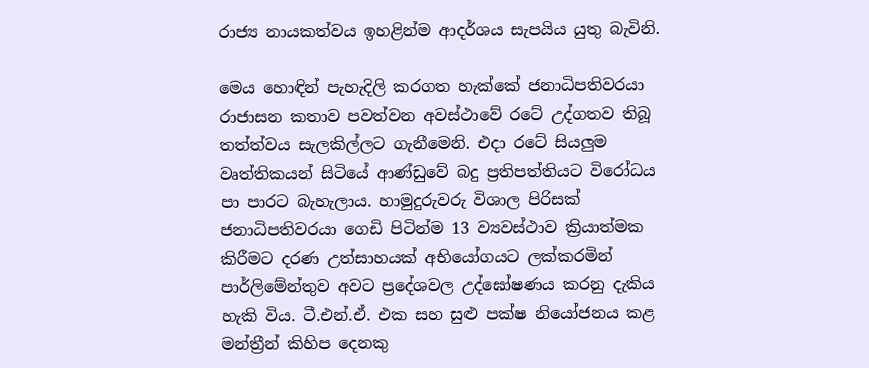රාජ්‍ය නායකත්වය ඉහළින්ම ආදර්ශය සැපයිය යුතු බැවිනි.

මෙය හොඳින් පැහැදිලි කරගත හැක්කේ ජනාධිපතිවරයා රාජාසන කතාව පවත්වන අවස්ථාවේ රටේ උද්ගතව තිබූ තත්ත්වය සැලකිල්ලට ගැනීමෙනි. එදා රටේ සියලුම වෘත්තිකයන් සිටියේ ආණ්ඩුවේ බදු ප්‍රතිපත්තියට විරෝධය පා පාරට බැහැලාය. හාමුදුරුවරු විශාල පිරිසක් ජනාධිපතිවරයා ගෙඩි පිටින්ම 13 ව්‍යවස්ථාව ක්‍රියාත්මක කිරීමට දරණ උත්සාහයක් අභියෝගයට ලක්කරමින් පාර්ලිමේන්තුව අවට ප්‍රදේශවල උද්ඝෝෂණය කරනු දැකිය හැකි විය. ටී.එන්.ඒ. එක සහ සුළු පක්ෂ නියෝජනය කළ මන්ත්‍රීන් කිහිප දෙනකු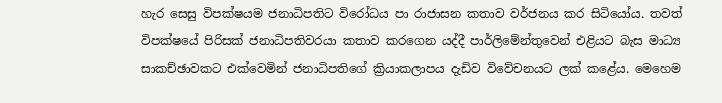හැර සෙසු විපක්ෂයම ජනාධිපතිට විරෝධය පා රාජාසන කතාව වර්ජනය කර සිටියෝය. තවත් විපක්ෂයේ පිරිසක් ජනාධිපතිවරයා කතාව කරගෙන යද්දී පාර්ලිමේන්තුවෙන් එළියට බැස මාධ්‍ය සාකච්ඡාවකට එක්වෙමින් ජනාධිපතිගේ ක්‍රියාකලාපය දැඩිව විවේචනයට ලක් කළේය. මෙහෙම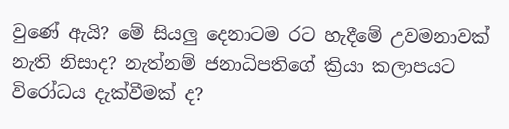වුණේ ඇයි? මේ සියලු දෙනාටම රට හැදීමේ උවමනාවක් නැති නිසාද? නැත්නම් ජනාධිපතිගේ ක්‍රියා කලාපයට විරෝධය දැක්වීමක් ද?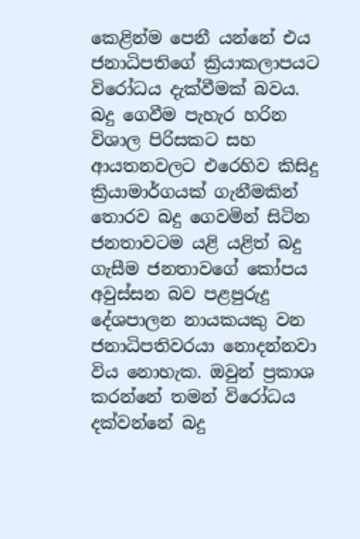කෙළින්ම පෙනී යන්නේ එය ජනාධිපතිගේ ක්‍රියාකලාපයට විරෝධය දැක්වීමක් බවය. බදු ගෙවීම පැහැර හරින විශාල පිරිසකට සහ ආයතනවලට එරෙහිව කිසිදු ක්‍රියාමාර්ගයක් ගැනීමකින් තොරව බදු ගෙවමින් සිටින ජනතාවටම යළි යළිත් බදු ගැසීම ජනතාවගේ කෝපය අවුස්සන බව පළපුරුදු දේශපාලන නායකයකු වන ජනාධිපතිවරයා නොදන්නවා විය නොහැක. ඔවුන් ප්‍රකාශ කරන්නේ තමන් විරෝධය දක්වන්නේ බදු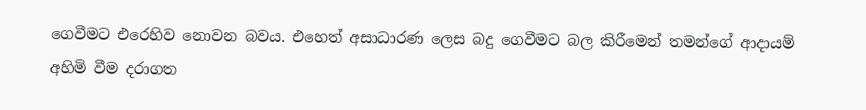ගෙවීමට එරෙහිව නොවන බවය. එහෙත් අසාධාරණ ලෙස බදු ගෙවීමට බල කිරීමෙන් තමන්ගේ ආදායම් අහිමි වීම දරාගත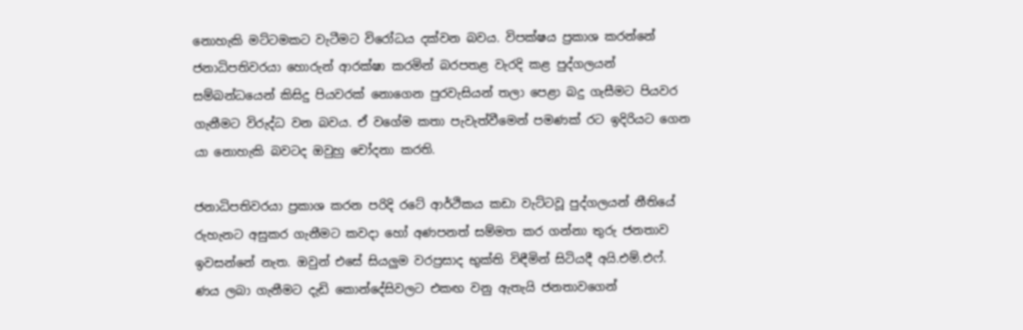නොහැකි මට්ටමකට වැටීමට විරෝධය දක්වන බවය. විපක්ෂය ප්‍රකාශ කරන්නේ ජනාධිපතිවරයා හොරුන් ආරක්ෂා කරමින් බරපතළ වැරදි කළ පුද්ගලයන් සම්බන්ධයෙන් කිසිදු පියවරක් නොගෙන පුරවැසියන් තලා පෙළා බදු ගැසීමට පියවර ගැනීමට විරුද්ධ වන බවය. ඒ වගේම කතා පැවැත්වීමෙන් පමණක් රට ඉදිරියට ගෙන යා නොහැකි බවටද ඔවුහු චෝදනා කරති.

ජනාධිපතිවරයා ප්‍රකාශ කරන පරිදි රටේ ආර්ථිකය කඩා වැට්ටවූ පුද්ගලයන් නීතියේ රුහැනට අසුකර ගැනීමට කවදා හෝ අණපනත් සම්මත කර ගන්නා තුරු ජනතාව ඉවසන්නේ නැත. ඔවුන් එසේ සියලුම වරප්‍රසාද භුක්ති විඳීමින් සිටියදී අයි.එම්.එෆ්. ණය ලබා ගැනීමට දැඩි කොන්දේසිවලට එකඟ වනු ඇතැයි ජනතාවගෙන්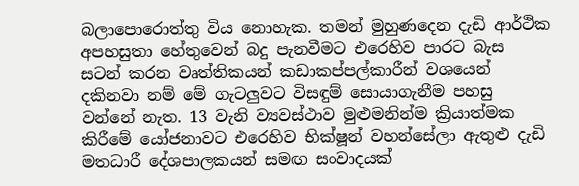බලාපොරොත්තු විය නොහැක. තමන් මුහුණදෙන දැඩි ආර්ථික අපහසුතා හේතුවෙන් බදු පැනවීමට එරෙහිව පාරට බැස සටන් කරන වෘත්තිකයන් කඩාකප්පල්කාරීන් වශයෙන් දකිනවා නම් මේ ගැටලුවට විසඳුම් සොයාගැනීම පහසු වන්නේ නැත. 13 වැනි ව්‍යවස්ථාව මුළුමනින්ම ක්‍රියාත්මක කිරීමේ යෝජනාවට එරෙහිව භික්ෂූන් වහන්සේලා ඇතුළු දැඩි මතධාරී දේශපාලකයන් සමඟ සංවාදයක්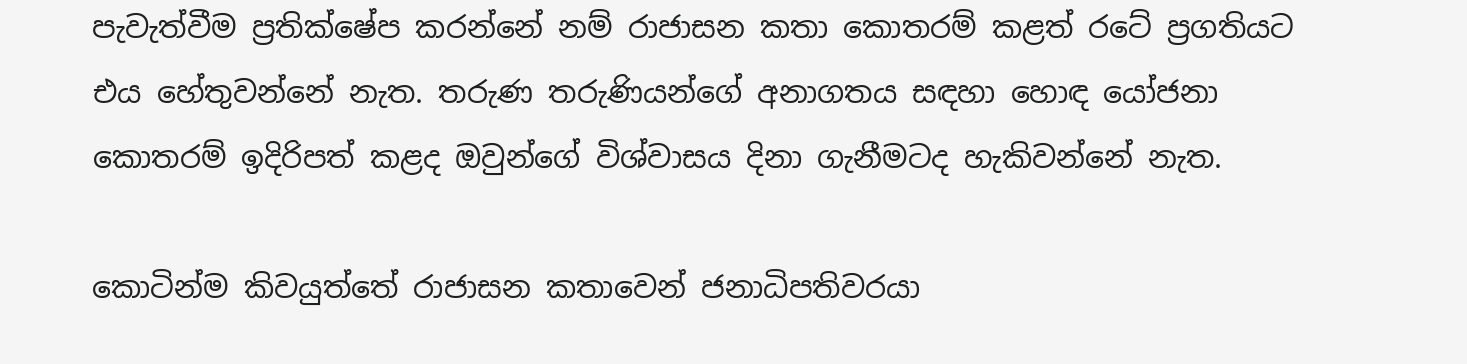පැවැත්වීම ප්‍රතික්ෂේප කරන්නේ නම් රාජාසන කතා කොතරම් කළත් රටේ ප්‍රගතියට එය හේතුවන්නේ නැත. තරුණ තරුණියන්ගේ අනාගතය සඳහා හොඳ යෝජනා කොතරම් ඉදිරිපත් කළද ඔවුන්ගේ විශ්වාසය දිනා ගැනීමටද හැකිවන්නේ නැත.

කොටින්ම කිවයුත්තේ රාජාසන කතාවෙන් ජනාධිපතිවරයා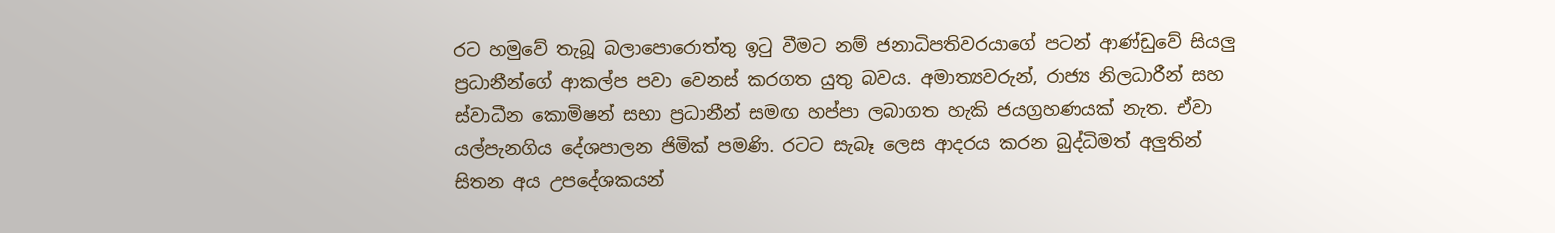රට හමුවේ තැබූ බලාපොරොත්තු ඉටු වීමට නම් ජනාධිපතිවරයාගේ පටන් ආණ්ඩුවේ සියලු ප්‍රධානීන්ගේ ආකල්ප පවා වෙනස් කරගත යුතු බවය. අමාත්‍යවරුන්, රාජ්‍ය නිලධාරීන් සහ ස්වාධීන කොමිෂන් සභා ප්‍රධානීන් සමඟ හප්පා ලබාගත හැකි ජයග්‍රහණයක් නැත. ඒවා යල්පැනගිය දේශපාලන ජිමික් පමණි. රටට සැබෑ ලෙස ආදරය කරන බුද්ධිමත් අලුතින් සිතන අය උපදේශකයන්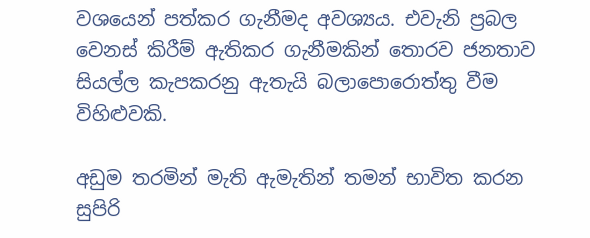වශයෙන් පත්කර ගැනීමද අවශ්‍යය. එවැනි ප්‍රබල වෙනස් කිරීම් ඇතිකර ගැනීමකින් තොරව ජනතාව සියල්ල කැපකරනු ඇතැයි බලාපොරොත්තු වීම විහිළුවකි.

අඩුම තරමින් මැති ඇමැතින් තමන් භාවිත කරන සුපිරි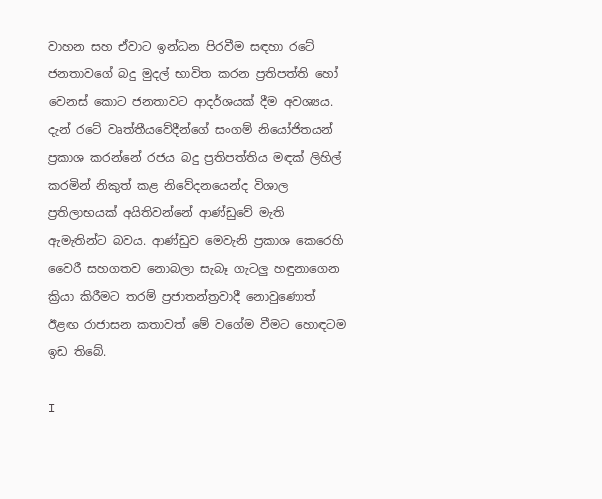වාහන සහ ඒවාට ඉන්ධන පිරවීම සඳහා රටේ ජනතාවගේ බදු මුදල් භාවිත කරන ප්‍රතිපත්ති හෝ වෙනස් කොට ජනතාවට ආදර්ශයක් දීම අවශ්‍යය. දැන් රටේ වෘත්තීයවේදීන්ගේ සංගම් නියෝජිතයන් ප්‍රකාශ කරන්නේ රජය බදු ප්‍රතිපත්තිය මඳක් ලිහිල් කරමින් නිකුත් කළ නිවේදනයෙන්ද විශාල ප්‍රතිලාභයක් අයිතිවන්නේ ආණ්ඩුවේ මැති ඇමැතින්ට බවය. ආණ්ඩුව මෙවැනි ප්‍රකාශ කෙරෙහි වෛරී සහගතව නොබලා සැබෑ ගැටලු හඳුනාගෙන ක්‍රියා කිරීමට තරම් ප්‍රජාතන්ත්‍රවාදී නොවුණොත් ඊළඟ රාජාසන කතාවත් මේ වගේම වීමට හොඳටම ඉඩ තිබේ.

I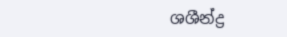ශශීන්ද්‍ර